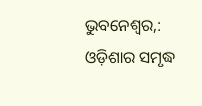ଭୁବନେଶ୍ୱର,: ଓଡ଼ିଶାର ସମୃଦ୍ଧ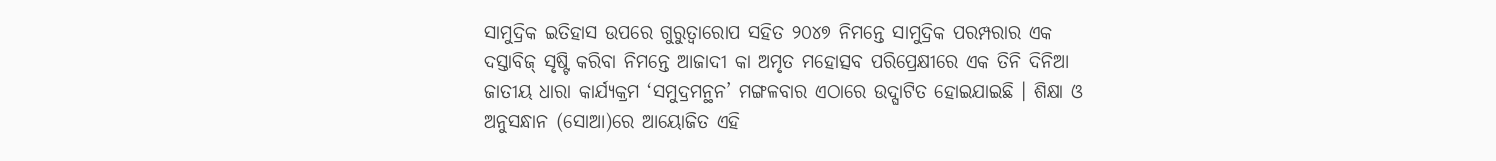ସାମୁଦ୍ରିକ ଇତିହାସ ଉପରେ ଗୁରୁତ୍ୱାରୋପ ସହିତ ୨୦୪୭ ନିମନ୍ତେ ସାମୁଦ୍ରିକ ପରମ୍ପରାର ଏକ ଦସ୍ତାବିଜ୍ ସୃଷ୍ଟି କରିବା ନିମନ୍ତେ ଆଜାଦୀ କା ଅମୃତ ମହୋତ୍ସବ ପରିପ୍ରେକ୍ଷୀରେ ଏକ ତିନି ଦିନିଆ ଜାତୀୟ ଧାରା କାର୍ଯ୍ୟକ୍ରମ ‘ସମୁଦ୍ରମନ୍ଥନ’ ମଙ୍ଗଳବାର ଏଠାରେ ଉଦ୍ଘାଟିତ ହୋଇଯାଇଛି । ଶିକ୍ଷା ଓ ଅନୁସନ୍ଧାନ (ସୋଆ)ରେ ଆୟୋଜିତ ଏହି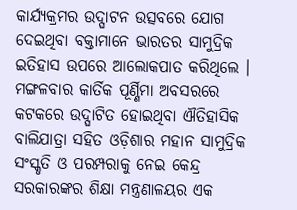କାର୍ଯ୍ୟକ୍ରମର ଉଦ୍ଘାଟନ ଉତ୍ସବରେ ଯୋଗ ଦେଇଥିବା ବକ୍ତାମାନେ ଭାରତର ସାମୁଦ୍ରିକ ଇତିହାସ ଉପରେ ଆଲୋକପାତ କରିଥିଲେ ।
ମଙ୍ଗଳବାର କାର୍ତିକ ପୂର୍ଣ୍ଣିମା ଅବସରରେ କଟକରେ ଉଦ୍ଘାଟିତ ହୋଇଥିବା ଐତିହାସିକ ବାଲିଯାତ୍ରା ସହିତ ଓଡ଼ିଶାର ମହାନ ସାମୁଦ୍ରିକ ସଂସ୍କୃତି ଓ ପରମ୍ପରାକୁ ନେଇ କେନ୍ଦ୍ର ସରକାରଙ୍କର ଶିକ୍ଷା ମନ୍ତ୍ରଣାଳୟର ଏକ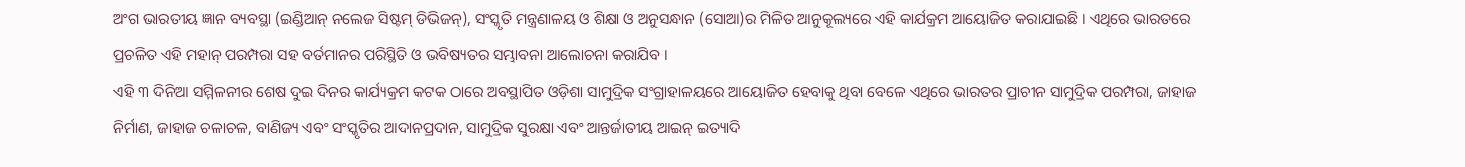ଅଂଗ ଭାରତୀୟ ଜ୍ଞାନ ବ୍ୟବସ୍ଥା (ଇଣ୍ଡିଆନ୍ ନଲେଜ ସିଷ୍ଟମ୍ ଡିଭିଜନ୍), ସଂସ୍କୃତି ମନ୍ତ୍ରଣାଳୟ ଓ ଶିକ୍ଷା ଓ ଅନୁସନ୍ଧାନ (ସୋଆ)ର ମିଳିତ ଆନୁକୂଲ୍ୟରେ ଏହି କାର୍ଯକ୍ରମ ଆୟୋଜିତ କରାଯାଇଛି । ଏଥିରେ ଭାରତରେ ପ୍ରଚଳିତ ଏହି ମହାନ୍ ପରମ୍ପରା ସହ ବର୍ତମାନର ପରିସ୍ଥିତି ଓ ଭବିଷ୍ୟତର ସମ୍ଭାବନା ଆଲୋଚନା କରାଯିବ ।
ଏହି ୩ ଦିନିଆ ସମ୍ମିଳନୀର ଶେଷ ଦୁଇ ଦିନର କାର୍ଯ୍ୟକ୍ରମ କଟକ ଠାରେ ଅବସ୍ଥାପିତ ଓଡ଼ିଶା ସାମୁଦ୍ରିକ ସଂଗ୍ରାହାଳୟରେ ଆୟୋଜିତ ହେବାକୁ ଥିବା ବେଳେ ଏଥିରେ ଭାରତର ପ୍ରାଚୀନ ସାମୁଦ୍ରିକ ପରମ୍ପରା, ଜାହାଜ ନିର୍ମାଣ, ଜାହାଜ ଚଳାଚଳ, ବାଣିଜ୍ୟ ଏବଂ ସଂସ୍କୃତିର ଆଦାନପ୍ରଦାନ, ସାମୁଦ୍ରିକ ସୁରକ୍ଷା ଏବଂ ଆନ୍ତର୍ଜାତୀୟ ଆଇନ୍ ଇତ୍ୟାଦି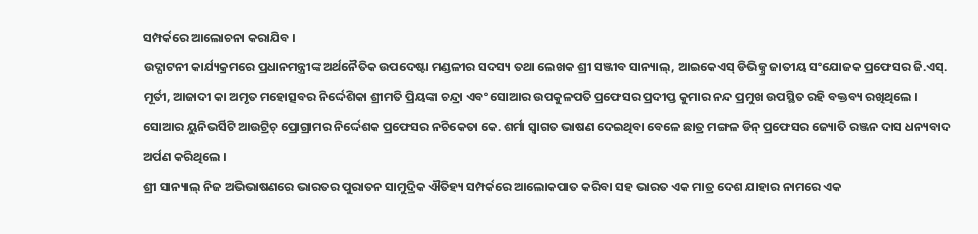ସମ୍ପର୍କରେ ଆଲୋଚନା କରାଯିବ ।
ଉଦ୍ଘାଟନୀ କାର୍ଯ୍ୟକ୍ରମରେ ପ୍ରଧାନମନ୍ତ୍ରୀଙ୍କ ଅର୍ଥନୈତିକ ଉପଦେଷ୍ଟା ମଣ୍ଡଳୀର ସଦସ୍ୟ ତଥା ଲେଖକ ଶ୍ରୀ ସଞ୍ଜୀବ ସାନ୍ୟାଲ୍, ଆଇକେଏସ୍ ଡିଭିଜ୍ନ୍ର ଜାତୀୟ ସଂଯୋଜକ ପ୍ରଫେସର ଜି.ଏସ୍. ମୂର୍ତୀ, ଆଜାଦୀ କା ଅମୃତ ମହୋତ୍ସବର ନିର୍ଦ୍ଦେଶିକା ଶ୍ରୀମତି ପ୍ରିୟଙ୍କା ଚନ୍ଦ୍ରା ଏବଂ ସୋଆର ଉପକୁଳପତି ପ୍ରଫେସର ପ୍ରଦୀପ୍ତ କୁମାର ନନ୍ଦ ପ୍ରମୁଖ ଉପସ୍ଥିତ ରହି ବକ୍ତବ୍ୟ ରଖିଥିଲେ ।
ସୋଆର ୟୁନିଭର୍ସିଟି ଆଉଟ୍ରିଚ୍ ପ୍ରୋଗ୍ରାମର ନିର୍ଦ୍ଦେଶକ ପ୍ରଫେସର ନଚିକେତା କେ. ଶର୍ମା ସ୍ୱାଗତ ଭାଷଣ ଦେଇଥିବା ବେଳେ ଛାତ୍ର ମଙ୍ଗଳ ଡିନ୍ ପ୍ରଫେସର ଜ୍ୟୋତି ରଞ୍ଜନ ଦାସ ଧନ୍ୟବାଦ ଅର୍ପଣ କରିଥିଲେ ।
ଶ୍ରୀ ସାନ୍ୟାଲ୍ ନିଜ ଅଭିଭାଷଣରେ ଭାରତର ପୁରାତନ ସାମୁଦ୍ରିକ ଐତିହ୍ୟ ସମ୍ପର୍କରେ ଆଲୋକପାତ କରିବା ସହ ଭାରତ ଏକ ମାତ୍ର ଦେଶ ଯାହାର ନାମରେ ଏକ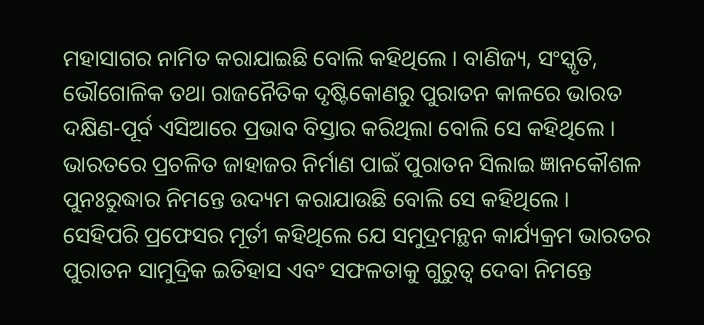ମହାସାଗର ନାମିତ କରାଯାଇଛି ବୋଲି କହିଥିଲେ । ବାଣିଜ୍ୟ, ସଂସ୍କୃତି, ଭୌଗୋଳିକ ତଥା ରାଜନୈତିକ ଦୃଷ୍ଟିକୋଣରୁ ପୁରାତନ କାଳରେ ଭାରତ ଦକ୍ଷିଣ-ପୂର୍ବ ଏସିଆରେ ପ୍ରଭାବ ବିସ୍ତାର କରିଥିଲା ବୋଲି ସେ କହିଥିଲେ । ଭାରତରେ ପ୍ରଚଳିତ ଜାହାଜର ନିର୍ମାଣ ପାଇଁ ପୁରାତନ ସିଲାଇ ଜ୍ଞାନକୌଶଳ ପୁନଃରୁଦ୍ଧାର ନିମନ୍ତେ ଉଦ୍ୟମ କରାଯାଉଛି ବୋଲି ସେ କହିଥିଲେ ।
ସେହିପରି ପ୍ରଫେସର ମୂର୍ତୀ କହିଥିଲେ ଯେ ସମୁଦ୍ରମନ୍ଥନ କାର୍ଯ୍ୟକ୍ରମ ଭାରତର ପୁରାତନ ସାମୁଦ୍ରିକ ଇତିହାସ ଏବଂ ସଫଳତାକୁ ଗୁରୁତ୍ୱ ଦେବା ନିମନ୍ତେ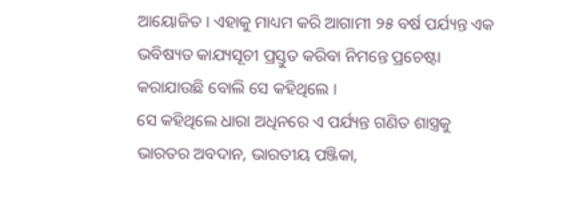ଆୟୋଜିତ । ଏହାକୁ ମାଧ୍ୟମ କରି ଆଗାମୀ ୨୫ ବର୍ଷ ପର୍ଯ୍ୟନ୍ତ ଏକ ଭବିଷ୍ୟତ କାଯ୍ୟସୂଚୀ ପ୍ରସ୍ତୁତ କରିବା ନିମନ୍ତେ ପ୍ରଚେଷ୍ଟା କରାଯାଉଛି ବୋଲି ସେ କହିଥିଲେ ।
ସେ କହିଥିଲେ ଧାରା ଅଧିନରେ ଏ ପର୍ଯ୍ୟନ୍ତ ଗଣିତ ଶାସ୍ତ୍ରକୁ ଭାରତର ଅବଦାନ, ଭାରତୀୟ ପଞ୍ଜିକା,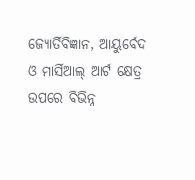ଜ୍ୟୋର୍ତିବିଜ୍ଞାନ, ଆୟୁର୍ବେଦ ଓ ମାର୍ସିଆଲ୍ ଆର୍ଟ କ୍ଷେତ୍ର ଉପରେ ବିଭିନ୍ନ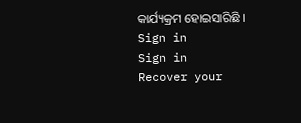କାର୍ଯ୍ୟକ୍ରମ ହୋଇସାରିଛି ।
Sign in
Sign in
Recover your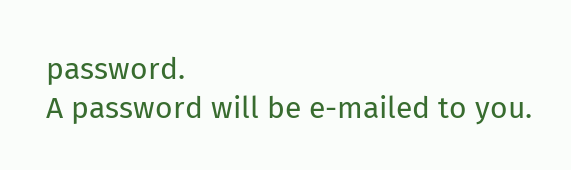password.
A password will be e-mailed to you.